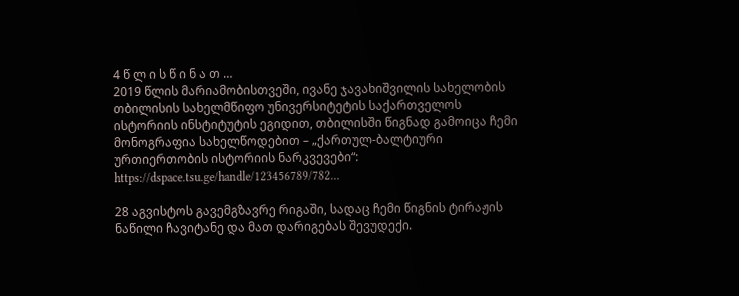4 წ ლ ი ს წ ი ნ ა თ …
2019 წლის მარიამობისთვეში, ივანე ჯავახიშვილის სახელობის თბილისის სახელმწიფო უნივერსიტეტის საქართველოს ისტორიის ინსტიტუტის ეგიდით, თბილისში წიგნად გამოიცა ჩემი მონოგრაფია სახელწოდებით – „ქართულ-ბალტიური ურთიერთობის ისტორიის ნარკვევები“: https://dspace.tsu.ge/handle/123456789/782…

28 აგვისტოს გავემგზავრე რიგაში, სადაც ჩემი წიგნის ტირაჟის ნაწილი ჩავიტანე და მათ დარიგებას შევუდექი.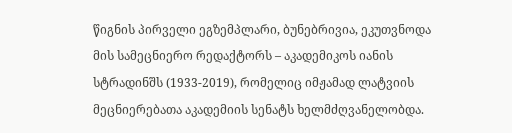წიგნის პირველი ეგზემპლარი, ბუნებრივია, ეკუთვნოდა მის სამეცნიერო რედაქტორს – აკადემიკოს იანის სტრადინშს (1933-2019), რომელიც იმჟამად ლატვიის მეცნიერებათა აკადემიის სენატს ხელმძღვანელობდა.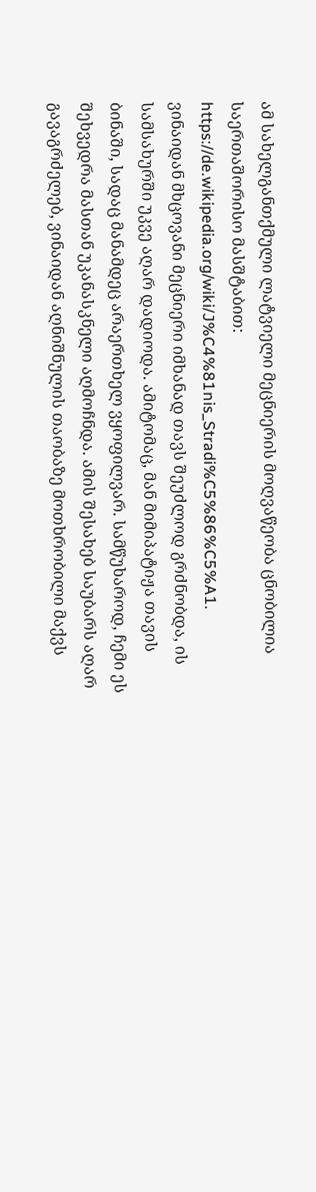ამ სახელგანთქმული ლატვიელი მეცნიერის მოღვაწეობა ცნობილია საერთაშორისო მასშტაბით: https://de.wikipedia.org/wiki/J%C4%81nis_Stradi%C5%86%C5%A1.
ვინაიდან მხცოვანი მეცნიერი იმხანად თავს შეუძლოდ გრძნობდა, ის სამსახურში უკვე აღარ დადიოდა. ამიტომაც, მან მიმიპატიჟა თავის ბინაში, სადაც მანამდეც არაერთხელ ვყოფილვარ. სამწუხაროდ, ჩემი ეს შეხვედრა მასთან უკანასკნელი აღმოჩნდა. ამის შესახებ საუბარს აღარ გავაგრძელებ, ვინაიდან აღნიშნულის თაობაზე მოთხრობილი მაქვს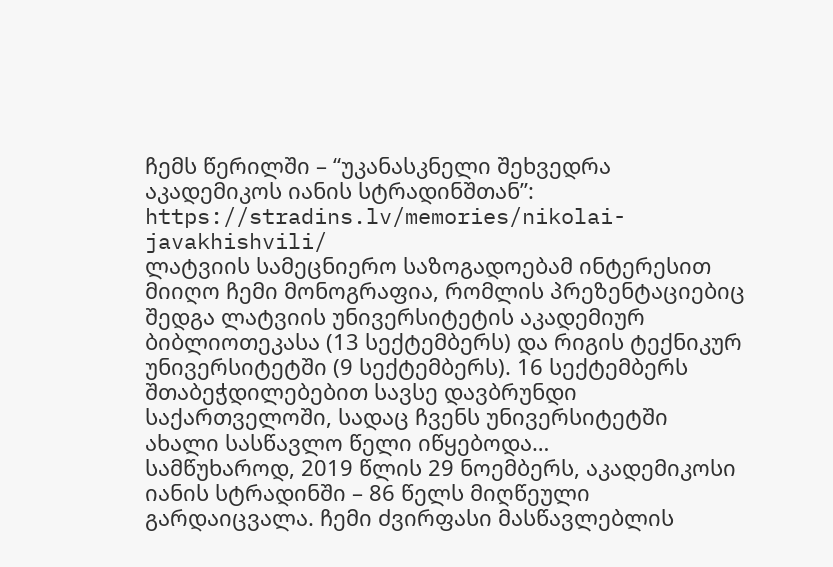ჩემს წერილში – “უკანასკნელი შეხვედრა აკადემიკოს იანის სტრადინშთან”: https://stradins.lv/memories/nikolai-javakhishvili/
ლატვიის სამეცნიერო საზოგადოებამ ინტერესით მიიღო ჩემი მონოგრაფია, რომლის პრეზენტაციებიც შედგა ლატვიის უნივერსიტეტის აკადემიურ ბიბლიოთეკასა (13 სექტემბერს) და რიგის ტექნიკურ უნივერსიტეტში (9 სექტემბერს). 16 სექტემბერს შთაბეჭდილებებით სავსე დავბრუნდი საქართველოში, სადაც ჩვენს უნივერსიტეტში ახალი სასწავლო წელი იწყებოდა…
სამწუხაროდ, 2019 წლის 29 ნოემბერს, აკადემიკოსი იანის სტრადინში – 86 წელს მიღწეული გარდაიცვალა. ჩემი ძვირფასი მასწავლებლის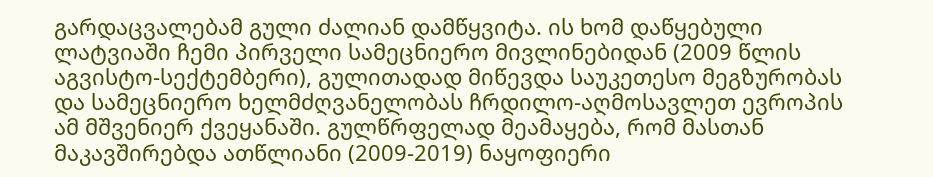გარდაცვალებამ გული ძალიან დამწყვიტა. ის ხომ დაწყებული ლატვიაში ჩემი პირველი სამეცნიერო მივლინებიდან (2009 წლის აგვისტო-სექტემბერი), გულითადად მიწევდა საუკეთესო მეგზურობას და სამეცნიერო ხელმძღვანელობას ჩრდილო-აღმოსავლეთ ევროპის ამ მშვენიერ ქვეყანაში. გულწრფელად მეამაყება, რომ მასთან მაკავშირებდა ათწლიანი (2009-2019) ნაყოფიერი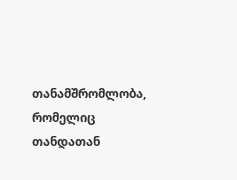თანამშრომლობა, რომელიც თანდათან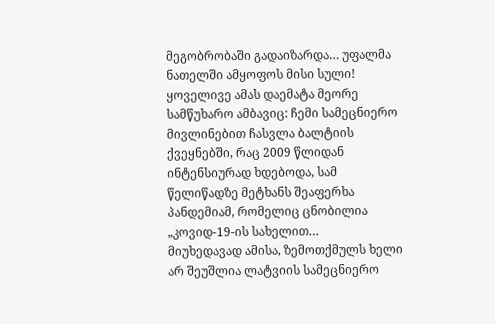მეგობრობაში გადაიზარდა… უფალმა ნათელში ამყოფოს მისი სული!
ყოველივე ამას დაემატა მეორე სამწუხარო ამბავიც: ჩემი სამეცნიერო მივლინებით ჩასვლა ბალტიის ქვეყნებში, რაც 2009 წლიდან ინტენსიურად ხდებოდა, სამ წელიწადზე მეტხანს შეაფერხა პანდემიამ, რომელიც ცნობილია „კოვიდ-19-ის სახელით…
მიუხედავად ამისა, ზემოთქმულს ხელი არ შეუშლია ლატვიის სამეცნიერო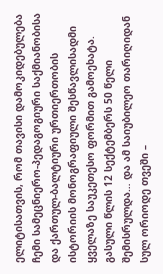ელიტისათვის, რომ თავისი დამოკიდებულება ჩემი სამეცნიერო-პედაგოგიური საქმიანობისა და ქართულ-ბალტიური ურთიერთობის ისტორიის მონოგრაფიული შესწავლისადმი ყველაზე საუკეთესო ფორმით გამოეხატა.
გასული წლის 12 სექტემბერს 50 წელი შემისრულდა… და ამ საიუბილეო თარიღიდან სულ ორიოდე თვეში –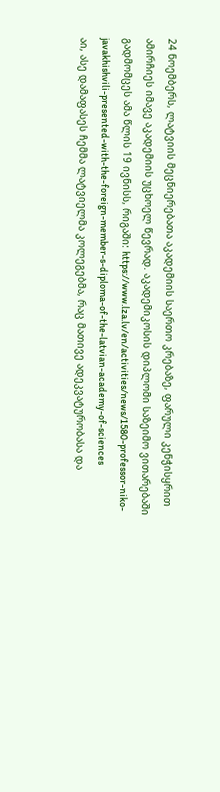24 ნოემბერს, ლატვიის მეცნიერებათა აკადემიის საერთო კრებაზე, ფარული კენჭისყრით ამირჩიეს იმავე აკადემიის უცხოელ წევრად. აკადემიკოსის დიპლომი საზეიმო ვითარებაში გადმომცეს ამა წლის 19 ივნისს, რიგაში: https://www.lza.lv/en/activities/news/1580-professor-niko-javakhishvili-presented-with-the-foreign-member-s-diploma-of-the-latvian-academy-of-sciences
აი, ასე დამაფასეს ჩემმა ლატვიელმა კოლეგებმა, რაც მათივე ადეკვატურობასა და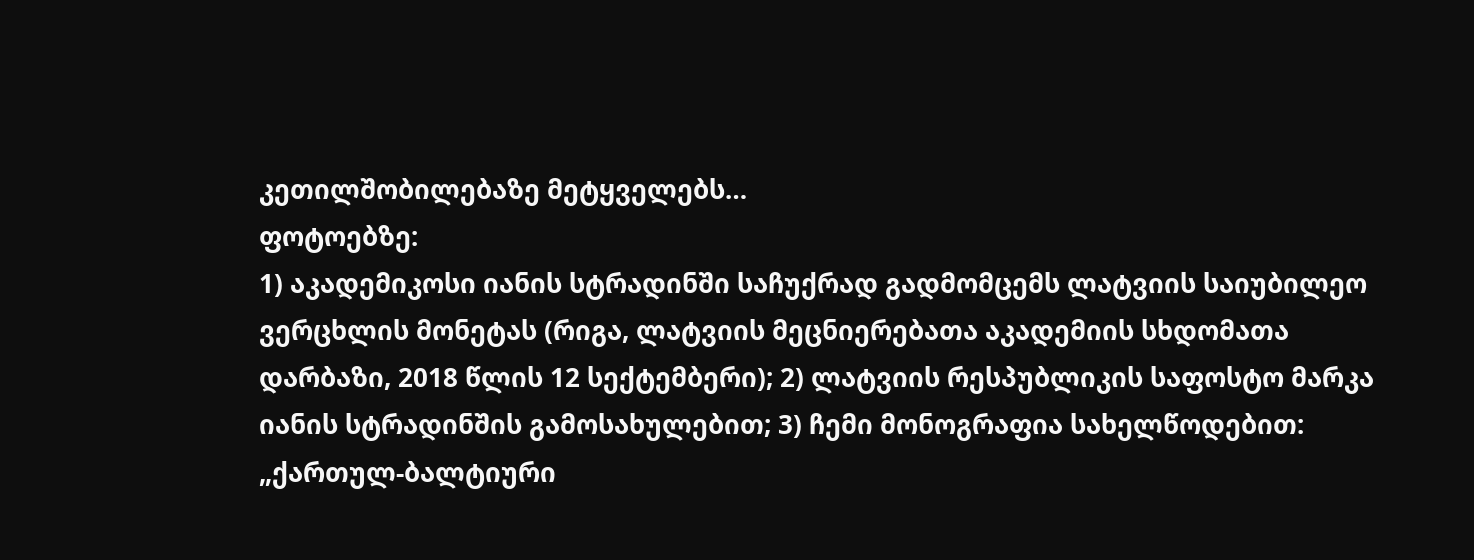კეთილშობილებაზე მეტყველებს…
ფოტოებზე:
1) აკადემიკოსი იანის სტრადინში საჩუქრად გადმომცემს ლატვიის საიუბილეო ვერცხლის მონეტას (რიგა, ლატვიის მეცნიერებათა აკადემიის სხდომათა დარბაზი, 2018 წლის 12 სექტემბერი); 2) ლატვიის რესპუბლიკის საფოსტო მარკა იანის სტრადინშის გამოსახულებით; 3) ჩემი მონოგრაფია სახელწოდებით: „ქართულ-ბალტიური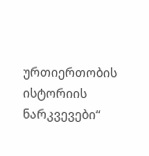ურთიერთობის ისტორიის ნარკვევები“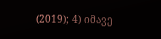(2019); 4) იმავე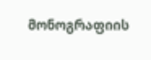მონოგრაფიის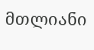მთლიანი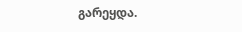გარეყდა.